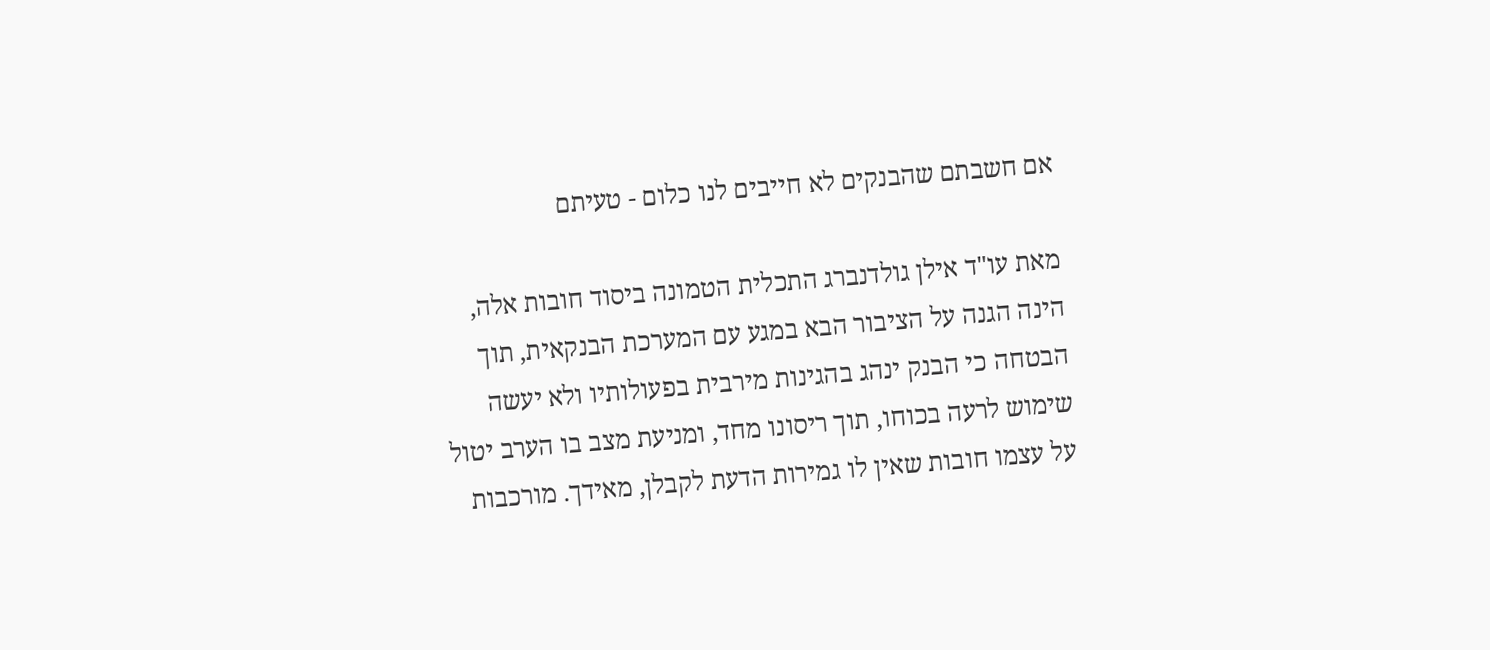אם חשבתם שהבנקים לא חייבים לנו כלום - טעיתם

מאת עו"ד אילן גולדנברג התכלית הטמונה ביסוד חובות אלה, הינה הגנה על הציבור הבא במגע עם המערכת הבנקאית, תוך הבטחה כי הבנק ינהג בהגינות מירבית בפעולותיו ולא יעשה שימוש לרעה בכוחו, תוך ריסונו מחד, ומניעת מצב בו הערב יטול על עצמו חובות שאין לו גמירות הדעת לקבלן, מאידך. מורכבות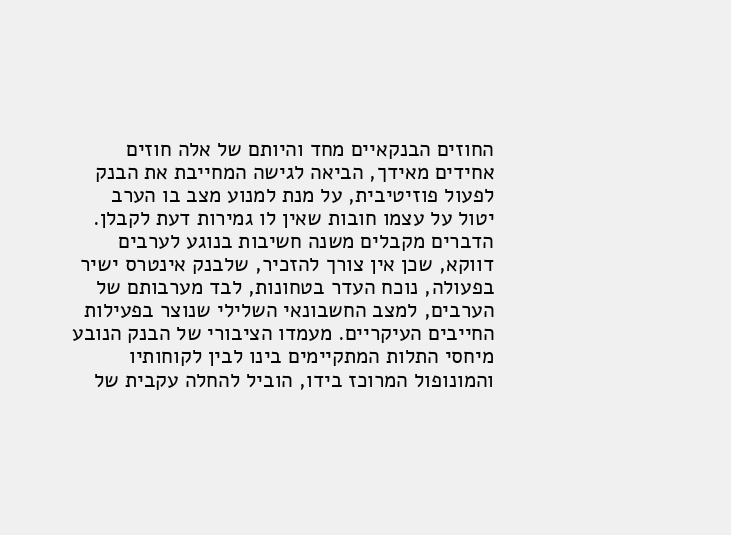החוזים הבנקאיים מחד והיותם של אלה חוזים אחידים מאידך, הביאה לגישה המחייבת את הבנק לפעול פוזיטיבית, על מנת למנוע מצב בו הערב יטול על עצמו חובות שאין לו גמירות דעת לקבלן. הדברים מקבלים משנה חשיבות בנוגע לערבים דווקא, שכן אין צורך להזכיר, שלבנק אינטרס ישיר בפעולה, נוכח העדר בטחונות, לבד מערבותם של הערבים, למצב החשבונאי השלילי שנוצר בפעילות החייבים העיקריים. מעמדו הציבורי של הבנק הנובע מיחסי התלות המתקיימים בינו לבין לקוחותיו והמונופול המרוכז בידו, הוביל להחלה עקבית של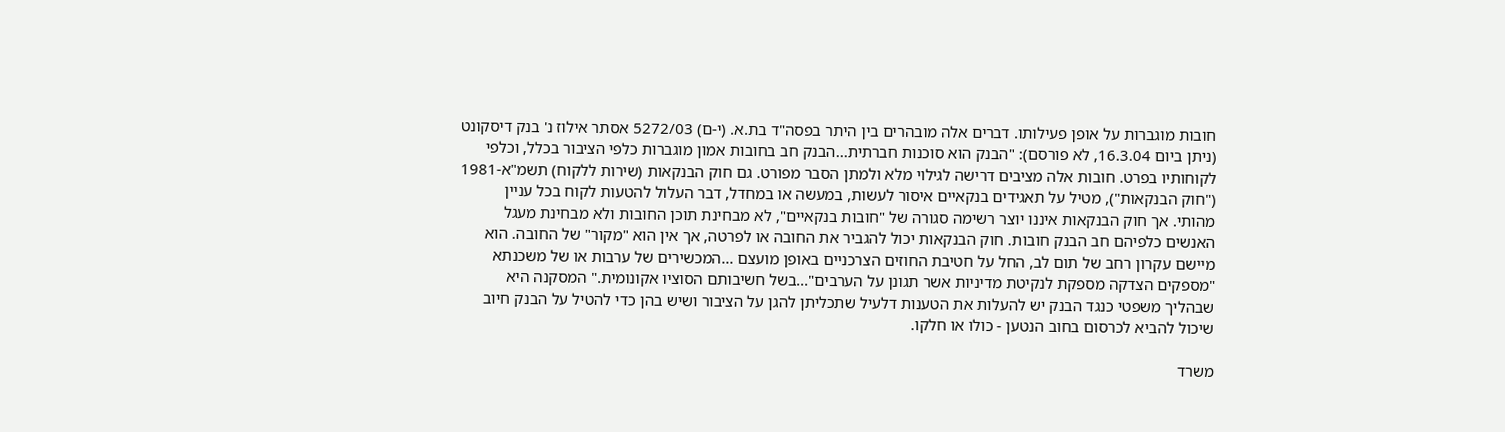חובות מוגברות על אופן פעילותו. דברים אלה מובהרים בין היתר בפסה"ד בת.א. (י-ם) 5272/03 אסתר אילוז נ' בנק דיסקונט (ניתן ביום 16.3.04, לא פורסם): "הבנק הוא סוכנות חברתית...הבנק חב בחובות אמון מוגברות כלפי הציבור בכלל, וכלפי לקוחותיו בפרט. חובות אלה מציבים דרישה לגילוי מלא ולמתן הסבר מפורט. גם חוק הבנקאות (שירות ללקוח) תשמ"א-1981 ("חוק הבנקאות"), מטיל על תאגידים בנקאיים איסור לעשות, במעשה או במחדל, דבר העלול להטעות לקוח בכל עניין מהותי. אך חוק הבנקאות איננו יוצר רשימה סגורה של "חובות בנקאיים", לא מבחינת תוכן החובות ולא מבחינת מעגל האנשים כלפיהם חב הבנק חובות. חוק הבנקאות יכול להגביר את החובה או לפרטה, אך אין הוא "מקור" של החובה. הוא מיישם עקרון רחב של תום לב, החל על חטיבת החוזים הצרכניים באופן מועצם ...המכשירים של ערבות או של משכנתא "מספקים הצדקה מספקת לנקיטת מדיניות אשר תגונן על הערבים"...בשל חשיבותם הסוציו אקונומית." המסקנה היא שבהליך משפטי כנגד הבנק יש להעלות את הטענות דלעיל שתכליתן להגן על הציבור ושיש בהן כדי להטיל על הבנק חיוב שיכול להביא לכרסום בחוב הנטען - כולו או חלקו.

משרד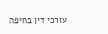עורכי דין בחיפה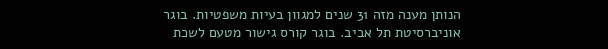הנותן מענה מזה 31 שנים למגוון בעיות משפטיות. בוגר אוניברסיטת תל אביב. בוגר קורס גישור מטעם לשכת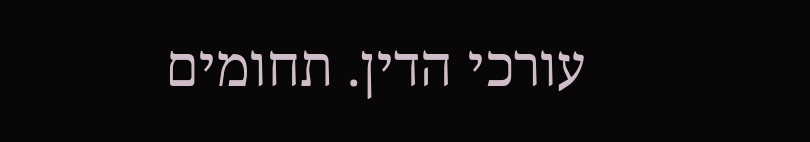עורכי הדין. תחומים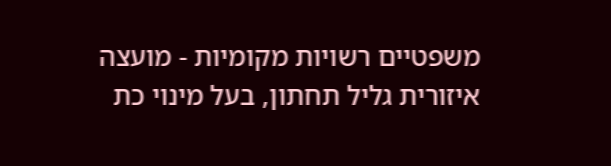משפטיים רשויות מקומיות - מועצה איזורית גליל תחתון, בעל מינוי כת